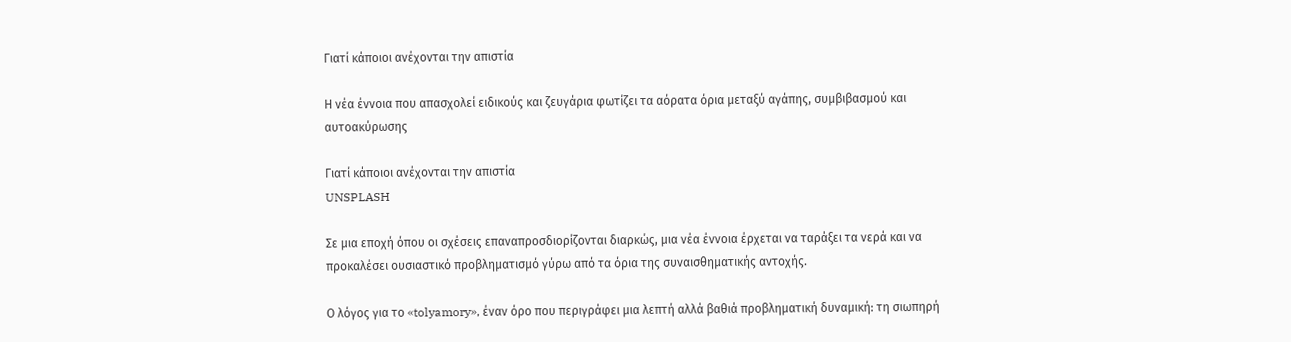Γιατί κάποιοι ανέχονται την απιστία

Η νέα έννοια που απασχολεί ειδικούς και ζευγάρια φωτίζει τα αόρατα όρια μεταξύ αγάπης, συμβιβασμού και αυτοακύρωσης

Γιατί κάποιοι ανέχονται την απιστία
UNSPLASH

Σε μια εποχή όπου οι σχέσεις επαναπροσδιορίζονται διαρκώς, μια νέα έννοια έρχεται να ταράξει τα νερά και να προκαλέσει ουσιαστικό προβληματισμό γύρω από τα όρια της συναισθηματικής αντοχής.

Ο λόγος για το «tolyamory», έναν όρο που περιγράφει μια λεπτή αλλά βαθιά προβληματική δυναμική: τη σιωπηρή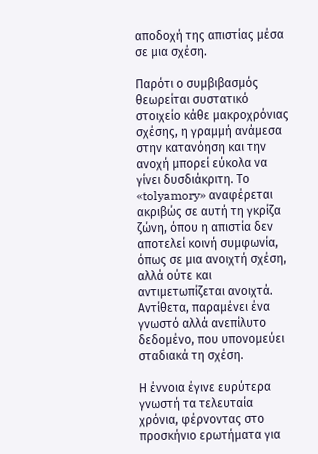αποδοχή της απιστίας μέσα σε μια σχέση.

Παρότι ο συμβιβασμός θεωρείται συστατικό στοιχείο κάθε μακροχρόνιας σχέσης, η γραμμή ανάμεσα στην κατανόηση και την ανοχή μπορεί εύκολα να γίνει δυσδιάκριτη. Το «tolyamory» αναφέρεται ακριβώς σε αυτή τη γκρίζα ζώνη, όπου η απιστία δεν αποτελεί κοινή συμφωνία, όπως σε μια ανοιχτή σχέση, αλλά ούτε και αντιμετωπίζεται ανοιχτά. Αντίθετα, παραμένει ένα γνωστό αλλά ανεπίλυτο δεδομένο, που υπονομεύει σταδιακά τη σχέση.

Η έννοια έγινε ευρύτερα γνωστή τα τελευταία χρόνια, φέρνοντας στο προσκήνιο ερωτήματα για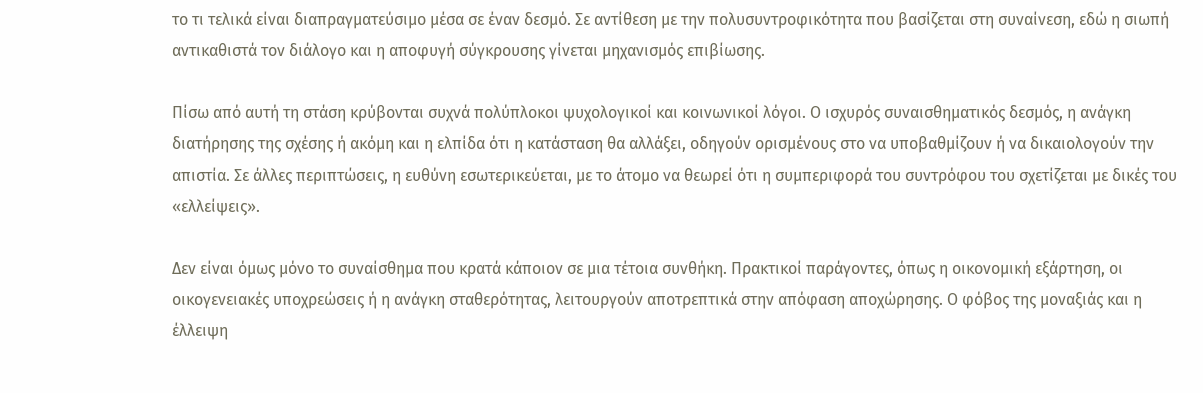το τι τελικά είναι διαπραγματεύσιμο μέσα σε έναν δεσμό. Σε αντίθεση με την πολυσυντροφικότητα που βασίζεται στη συναίνεση, εδώ η σιωπή αντικαθιστά τον διάλογο και η αποφυγή σύγκρουσης γίνεται μηχανισμός επιβίωσης.

Πίσω από αυτή τη στάση κρύβονται συχνά πολύπλοκοι ψυχολογικοί και κοινωνικοί λόγοι. Ο ισχυρός συναισθηματικός δεσμός, η ανάγκη διατήρησης της σχέσης ή ακόμη και η ελπίδα ότι η κατάσταση θα αλλάξει, οδηγούν ορισμένους στο να υποβαθμίζουν ή να δικαιολογούν την απιστία. Σε άλλες περιπτώσεις, η ευθύνη εσωτερικεύεται, με το άτομο να θεωρεί ότι η συμπεριφορά του συντρόφου του σχετίζεται με δικές του «ελλείψεις».

Δεν είναι όμως μόνο το συναίσθημα που κρατά κάποιον σε μια τέτοια συνθήκη. Πρακτικοί παράγοντες, όπως η οικονομική εξάρτηση, οι οικογενειακές υποχρεώσεις ή η ανάγκη σταθερότητας, λειτουργούν αποτρεπτικά στην απόφαση αποχώρησης. Ο φόβος της μοναξιάς και η έλλειψη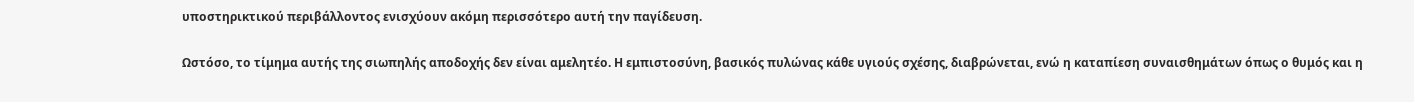υποστηρικτικού περιβάλλοντος ενισχύουν ακόμη περισσότερο αυτή την παγίδευση.

Ωστόσο, το τίμημα αυτής της σιωπηλής αποδοχής δεν είναι αμελητέο. Η εμπιστοσύνη, βασικός πυλώνας κάθε υγιούς σχέσης, διαβρώνεται, ενώ η καταπίεση συναισθημάτων όπως ο θυμός και η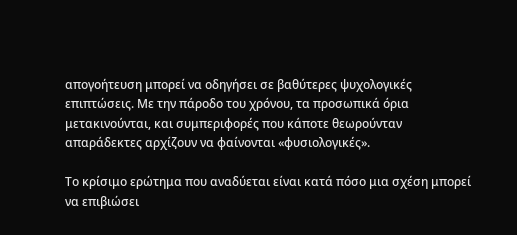απογοήτευση μπορεί να οδηγήσει σε βαθύτερες ψυχολογικές επιπτώσεις. Με την πάροδο του χρόνου, τα προσωπικά όρια μετακινούνται, και συμπεριφορές που κάποτε θεωρούνταν απαράδεκτες αρχίζουν να φαίνονται «φυσιολογικές».

Το κρίσιμο ερώτημα που αναδύεται είναι κατά πόσο μια σχέση μπορεί να επιβιώσει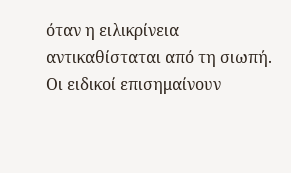όταν η ειλικρίνεια αντικαθίσταται από τη σιωπή. Οι ειδικοί επισημαίνουν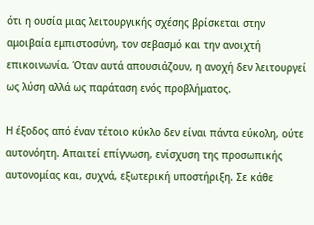ότι η ουσία μιας λειτουργικής σχέσης βρίσκεται στην αμοιβαία εμπιστοσύνη, τον σεβασμό και την ανοιχτή επικοινωνία. Όταν αυτά απουσιάζουν, η ανοχή δεν λειτουργεί ως λύση αλλά ως παράταση ενός προβλήματος.

Η έξοδος από έναν τέτοιο κύκλο δεν είναι πάντα εύκολη, ούτε αυτονόητη. Απαιτεί επίγνωση, ενίσχυση της προσωπικής αυτονομίας και, συχνά, εξωτερική υποστήριξη. Σε κάθε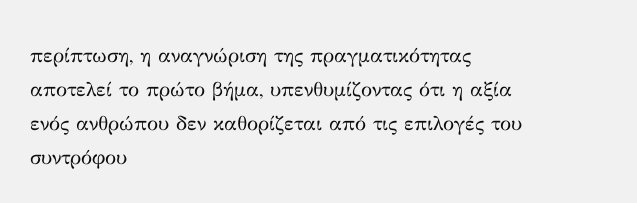περίπτωση, η αναγνώριση της πραγματικότητας αποτελεί το πρώτο βήμα, υπενθυμίζοντας ότι η αξία ενός ανθρώπου δεν καθορίζεται από τις επιλογές του συντρόφου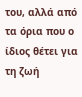του, αλλά από τα όρια που ο ίδιος θέτει για τη ζωή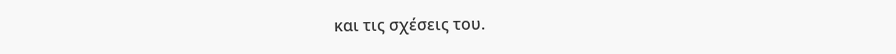και τις σχέσεις του.